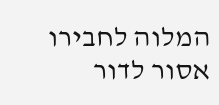המלוה לחבירו אסור לדור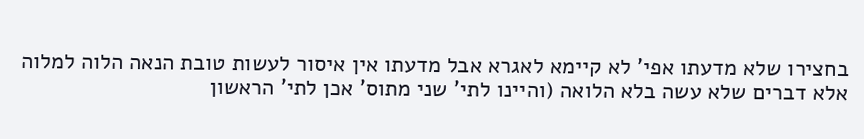בחצירו שלא מדעתו אפי' לא קיימא לאגרא אבל מדעתו אין איסור לעשות טובת הנאה הלוה למלוה אלא דברים שלא עשה בלא הלואה (והיינו לתי' שני מתוס' אכן לתי' הראשון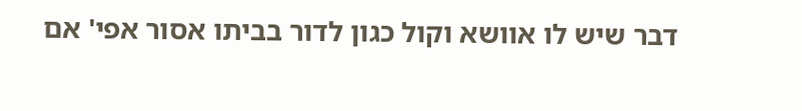דבר שיש לו אוושא וקול כגון לדור בביתו אסור אפי' אם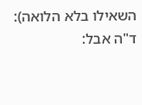השאילו בלא הלואה): ד"ה אבל: